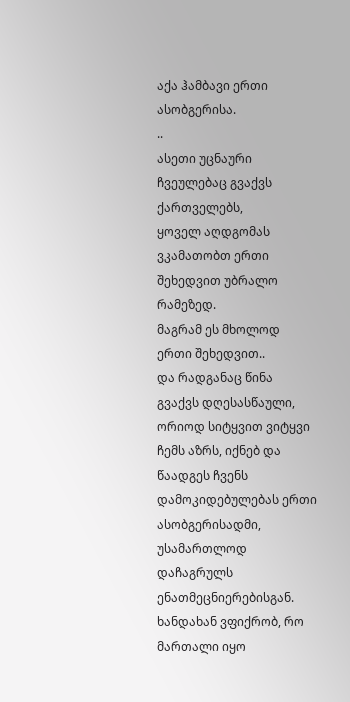აქა ჰამბავი ერთი ასობგერისა.
..
ასეთი უცნაური ჩვეულებაც გვაქვს ქართველებს,
ყოველ აღდგომას ვკამათობთ ერთი შეხედვით უბრალო რამეზედ.
მაგრამ ეს მხოლოდ ერთი შეხედვით..
და რადგანაც წინა გვაქვს დღესასწაული, ორიოდ სიტყვით ვიტყვი ჩემს აზრს, იქნებ და წაადგეს ჩვენს დამოკიდებულებას ერთი ასობგერისადმი, უსამართლოდ დაჩაგრულს ენათმეცნიერებისგან.
ხანდახან ვფიქრობ, რო მართალი იყო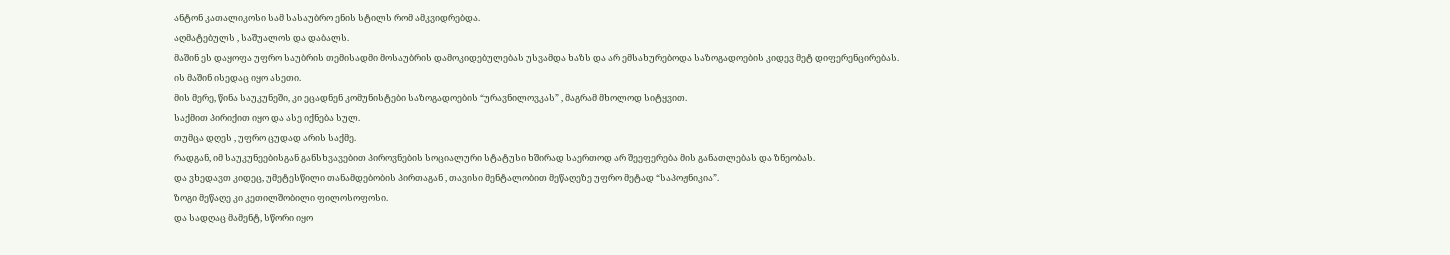ანტონ კათალიკოსი სამ სასაუბრო ენის სტილს რომ ამკვიდრებდა.
აღმატებულს , საშუალოს და დაბალს.
მაშინ ეს დაყოფა უფრო საუბრის თემისადმი მოსაუბრის დამოკიდებულებას უსვამდა ხაზს და არ ემსახურებოდა საზოგადოების კიდევ მეტ დიფერენცირებას.
ის მაშინ ისედაც იყო ასეთი.
მის მერე, წინა საუკუნეში, კი ეცადნენ კომუნისტები საზოგადოების “ურავნილოვკას” , მაგრამ მხოლოდ სიტყვით.
საქმით პირიქით იყო და ასე იქნება სულ.
თუმცა დღეს , უფრო ცუდად არის საქმე.
რადგან, იმ საუკუნეებისგან განსხვავებით პიროვნების სოციალური სტატუსი ხშირად საერთოდ არ შეეფერება მის განათლებას და ზნეობას.
და ვხედავთ კიდეც, უმეტესწილი თანამდებობის პირთაგან , თავისი მენტალობით მეწაღეზე უფრო მეტად “საპოჟნიკია”.
ზოგი მეწაღე კი კეთილშობილი ფილოსოფოსი.
და სადღაც მამენტ, სწორი იყო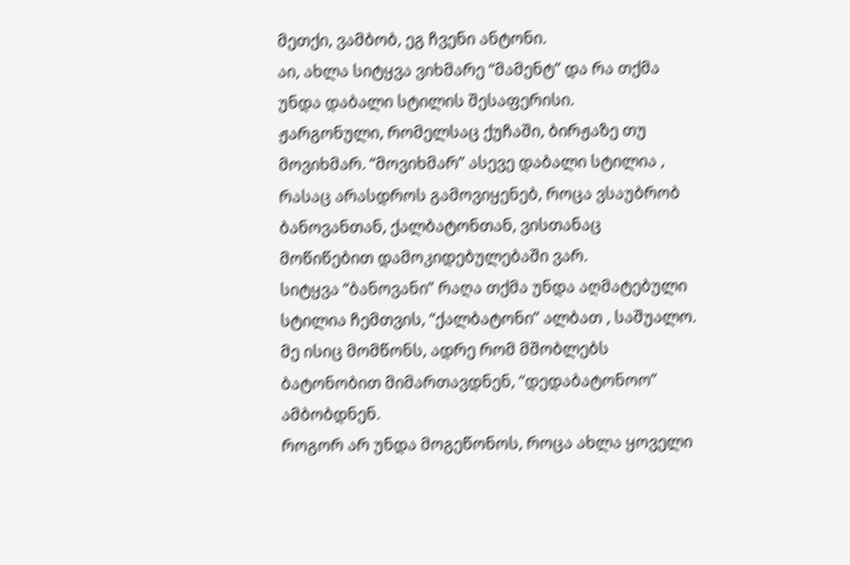მეთქი, ვამბობ, ეგ ჩვენი ანტონი.
აი, ახლა სიტყვა ვიხმარე “მამენტ” და რა თქმა უნდა დაბალი სტილის შესაფერისი.
ჟარგონული, რომელსაც ქუჩაში, ბირჟაზე თუ მოვიხმარ. “მოვიხმარ” ასევე დაბალი სტილია , რასაც არასდროს გამოვიყენებ, როცა ვსაუბრობ ბანოვანთან, ქალბატონთან, ვისთანაც მოწიწებით დამოკიდებულებაში ვარ.
სიტყვა “ბანოვანი” რაღა თქმა უნდა აღმატებული სტილია ჩემთვის, “ქალბატონი” ალბათ , საშუალო.
მე ისიც მომწონს, ადრე რომ მშობლებს ბატონობით მიმართავდნენ, “დედაბატონოო” ამბობდნენ.
როგორ არ უნდა მოგეწონოს, როცა ახლა ყოველი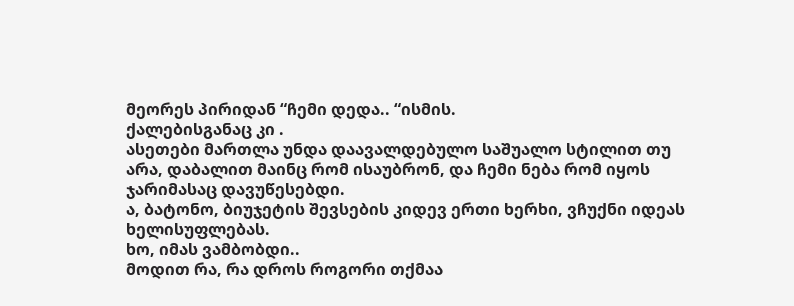მეორეს პირიდან “ჩემი დედა.. “ისმის.
ქალებისგანაც კი .
ასეთები მართლა უნდა დაავალდებულო საშუალო სტილით თუ არა, დაბალით მაინც რომ ისაუბრონ, და ჩემი ნება რომ იყოს ჯარიმასაც დავუწესებდი.
ა, ბატონო, ბიუჯეტის შევსების კიდევ ერთი ხერხი, ვჩუქნი იდეას ხელისუფლებას.
ხო, იმას ვამბობდი..
მოდით რა, რა დროს როგორი თქმაა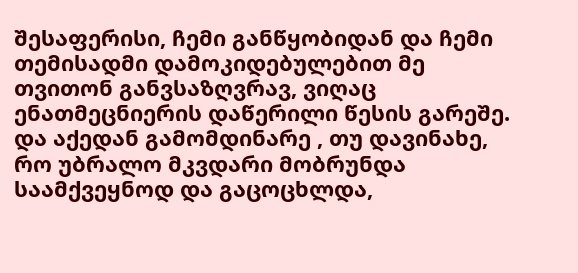შესაფერისი, ჩემი განწყობიდან და ჩემი თემისადმი დამოკიდებულებით მე თვითონ განვსაზღვრავ, ვიღაც ენათმეცნიერის დაწერილი წესის გარეშე.
და აქედან გამომდინარე , თუ დავინახე, რო უბრალო მკვდარი მობრუნდა საამქვეყნოდ და გაცოცხლდა,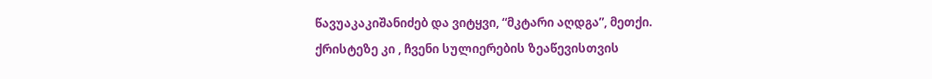წავუაკაკიშანიძებ და ვიტყვი, “მკტარი აღდგა”, მეთქი.
ქრისტეზე კი , ჩვენი სულიერების ზეაწევისთვის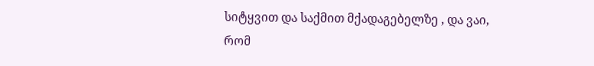სიტყვით და საქმით მქადაგებელზე , და ვაი, რომ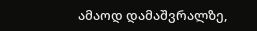ამაოდ დამაშვრალზე,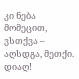კი ნება მომეცით, ვსთქვა – აღსდგა, მეთქი.
დიაღ!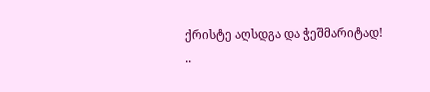ქრისტე აღსდგა და ჭეშმარიტად!
..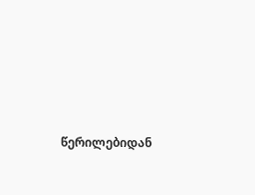წერილებიდან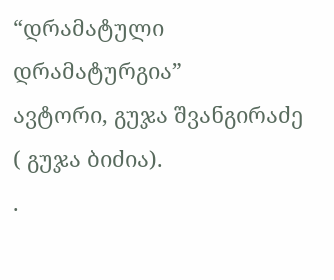“დრამატული დრამატურგია”
ავტორი, გუჯა შვანგირაძე ( გუჯა ბიძია).
.